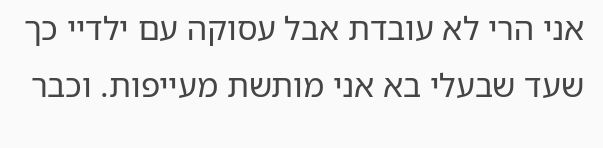אני הרי לא עובדת אבל עסוקה עם ילדיי כך שעד שבעלי בא אני מותשת מעייפות. וכבר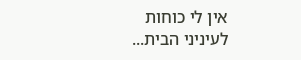אין לי כוחות לעיניני הבית...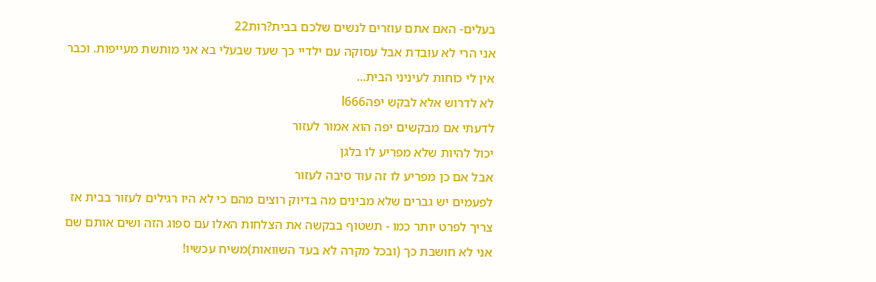בעלים- האם אתם עוזרים לנשים שלכם בבית?רות22
אני הרי לא עובדת אבל עסוקה עם ילדיי כך שעד שבעלי בא אני מותשת מעייפות. וכבר אין לי כוחות לעיניני הבית...
לא לדרוש אלא לבקש יפהl666
לדעתי אם מבקשים יפה הוא אמור לעזור
יכול להיות שלא מפריע לו בלגן
אבל אם כן מפריע לו זה עוד סיבה לעזור
לפעמים יש גברים שלא מבינים מה בדיוק רוצים מהם כי לא היו רגילים לעזור בבית אז צריך לפרט יותר כמו - תשטוף בבקשה את הצלחות האלו עם ספוג הזה ושים אותם שם
אני לא חושבת כך (ובכל מקרה לא בעד השוואות)משיח עכשיו!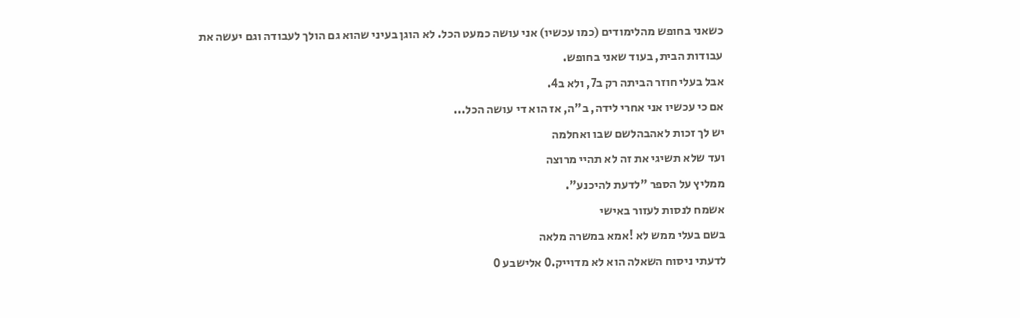כשאני בחופש מהלימודים (כמו עכשיו) אני עושה כמעט הכל. לא הוגן בעיני שהוא גם הולך לעבודה וגם יעשה את עבודות הבית, בעוד שאני בחופש.
אבל בעלי חוזר הביתה רק ב7, ולא ב4.
אם כי עכשיו אני אחרי לידה, ב"ה, אז הוא די עושה הכל...
יש לך זכות לאהבהלשם שבו ואחלמה
ועד שלא תשיגי את זה לא תהיי מרוצה
ממליץ על הספר "לדעת להיכנע".
אשמח לנסות לעזור באישי
בשם בעלי ממש לא !אמא במשרה מלאה
לדעתי ניסוח השאלה הוא לא מדוייק.0 אלישבע 0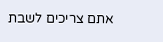אתם צריכים לשבת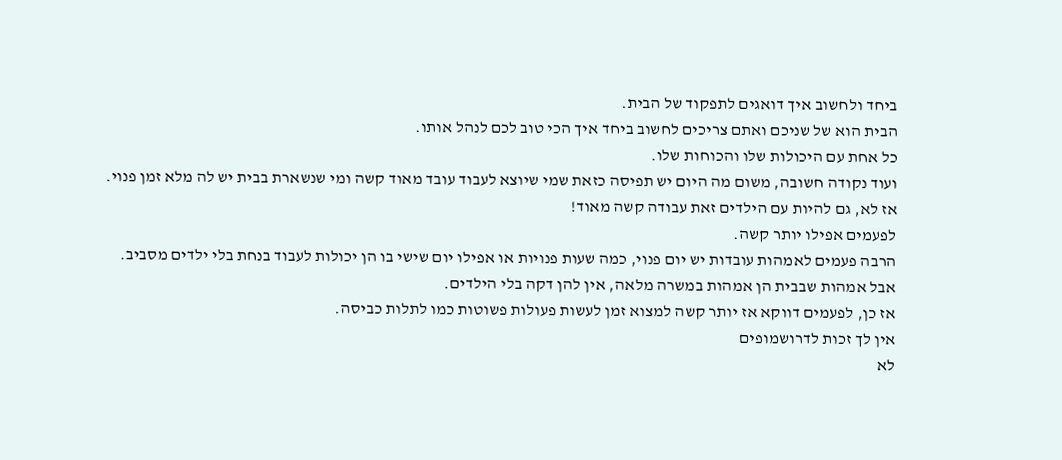ביחד ולחשוב איך דואגים לתפקוד של הבית.
הבית הוא של שניכם ואתם צריכים לחשוב ביחד איך הכי טוב לכם לנהל אותו.
כל אחת עם היכולות שלו והכוחות שלו.
ועוד נקודה חשובה, משום מה היום יש תפיסה כזאת שמי שיוצא לעבוד עובד מאוד קשה ומי שנשארת בבית יש לה מלא זמן פנוי.
אז לא, גם להיות עם הילדים זאת עבודה קשה מאוד!
לפעמים אפילו יותר קשה.
הרבה פעמים לאמהות עובדות יש יום פנוי, כמה שעות פנויות או אפילו יום שישי בו הן יכולות לעבוד בנחת בלי ילדים מסביב.
אבל אמהות שבבית הן אמהות במשרה מלאה, אין להן דקה בלי הילדים.
אז כן, לפעמים דווקא אז יותר קשה למצוא זמן לעשות פעולות פשוטות כמו לתלות כביסה.
אין לך זכות לדרושמופים
לא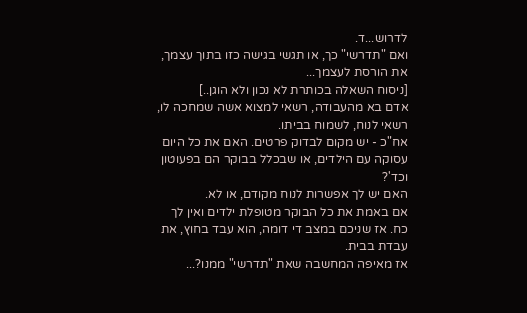לדרוש...ד.
ואם "תדרשי" כך, או תגשי בגישה כזו בתוך עצמך, את הורסת לעצמך...
[ניסוח השאלה בכותרת לא נכון ולא הוגן..]
אדם בא מהעבודה, רשאי למצוא אשה שמחכה לו, רשאי לנוח, לשמוח בביתו.
אח"כ - יש מקום לבדוק פרטים. האם את כל היום עסוקה עם הילדים, או שבכלל בבוקר הם בפעוטון וכד'?
האם יש לך אפשרות לנוח מקודם, או לא.
אם באמת את כל הבוקר מטופלת ילדים ואין לך כח. אז שניכם במצב די דומה, הוא עבד בחוץ, את עבדת בבית.
אז מאיפה המחשבה שאת "תדרשי" ממנו?...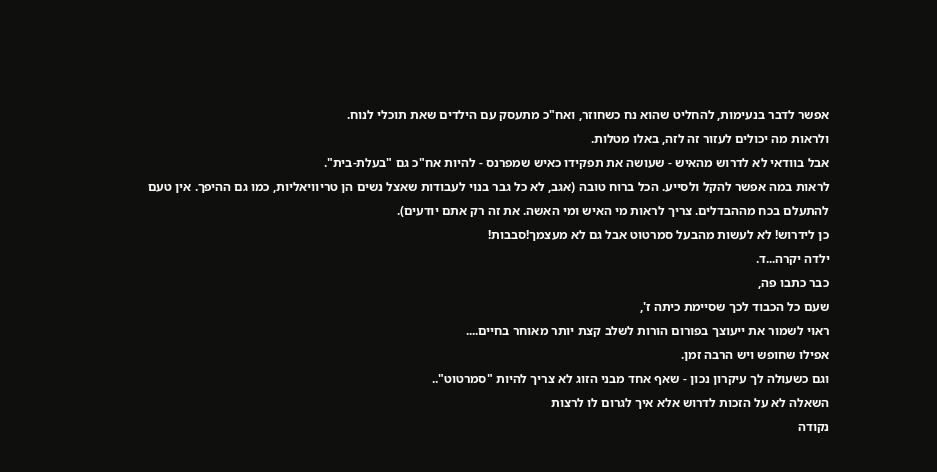אפשר לדבר בנעימות, להחליט שהוא נח כשחוזר, ואח"כ מתעסק עם הילדים שאת תוכלי לנוח.
ולראות מה יכולים לעזור זה לזה, באלו מטלות.
אבל בוודאי לא לדרוש מהאיש - שעושה את תפקידו כאיש שמפרנס - להיות אח"כ גם "בעלת-בית".
לראות במה אפשר להקל ולסייע. הכל ברוח טובה (אגב, לא כל גבר בנוי לעבודות שאצל נשים הן טריוויאליות, כמו גם ההיפך. אין טעם להתעלם בכח מההבדלים. צריך לראות מי האיש ומי האשה. את זה רק אתם יודעים).
כן לידרוש! לא לעשות מהבעל סמרטוט אבל גם לא מעצמך!סבבות!
ילדה יקרה...ד.
כבר כתבו פה,
שעם כל הכבוד לכך שסיימת כיתה ז',
ראוי לשמור את ייעוצך בפורום הורות לשלב קצת יותר מאוחר בחיים....
אפילו שחופש ויש הרבה זמן.
וגם כשעולה לך עיקרון נכון - שאף אחד מבני הזוג לא צריך להיות "סמרטוט"..
השאלה לא על הזכות לדרוש אלא איך לגרום לו לרצות
נקודה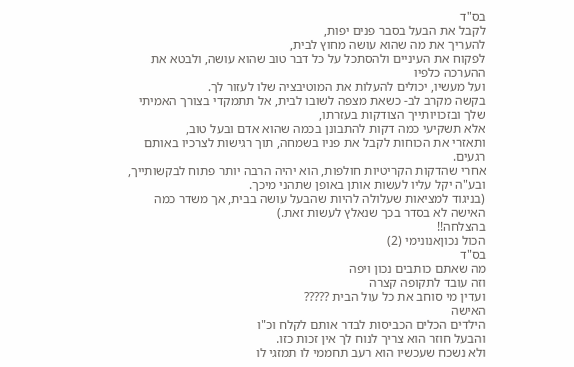בס"ד
לקבל את הבעל בסבר פנים יפות,
להעריך את מה שהוא עושה מחוץ לבית,
לפקוח את העיניים ולהסתכל על כל דבר טוב שהוא עושה, ולבטא את ההערכה כלפיו
ועל מעשיו, יכולים להעלות את המוטיבציה שלו לעזור לך.
בקשה מקרב לב- כשאת מצפה לשובו לבית, אל תתמקדי בצורך האמיתי שלך ובזכויותייך הצודקות בעזרתו,
אלא תשקיעי כמה דקות להתבונן בכמה שהוא אדם ובעל טוב,
ותאזרי את הכוחות לקבל את פניו בשמחה, תוך רגישות לצרכיו באותם רגעים.
אחרי שהדקות הקריטיות חולפות, הוא יהיה הרבה יותר פתוח לבקשותייך,
ובע"ה יקל עליו לעשות אותן באופן שתהני מיכך.
(בניגוד למציאות שעלולה להיות שהבעל עושה בבית, אך משדר כמה האישה לא בסדר בכך שנאלץ לעשות זאת.)
בהצלחה!!
הכול נכוןאנונימי (2)
בס"ד
מה שאתם כותבים נכון ויפה
וזה עובד לתקופה קצרה
ועדין מי סוחב את כל עול הבית ?????
האישה
הילדים הכלים הכביסות לבדר אותם לקלח וכ"ו
והבעל חוזר הוא צריך לנוח לך אין זכות כזו.
ולא נשכח שעכשיו הוא רעב תחממי לו תמזגי לו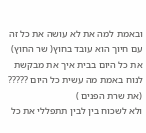ובאמת למה את לא עושה את כל זה עם חיוך הוא עובד בחוץ( שר החוץ)
את כל היום בבית איך את מבקשת לנוח באמת מה עשית כל היום ?????
(את שרת הפנים )
ולא לשכוח בין לבין תתפללי את כל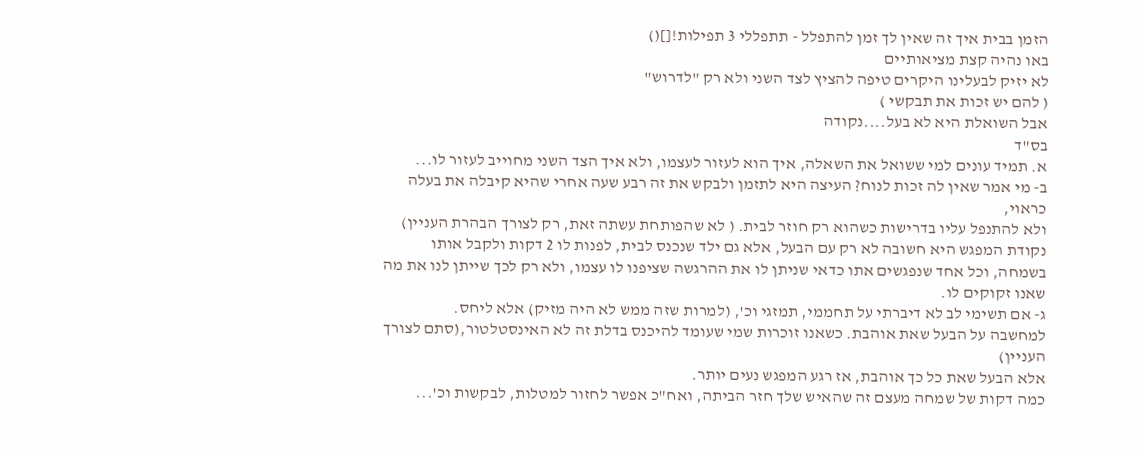הזמן בבית איך זה שאין לך זמן להתפלל - תתפללי 3 תפילות![]()
באו נהיה קצת מציאותיים
לא יזיק לבעלינו היקרים טיפה להציץ לצד השני ולא רק "לדרוש"
( להם יש זכות את תבקשי )
אבל השואלת היא לא בעל....נקודה
בס"ד
א. תמיד עונים למי ששואל את השאלה, איך הוא לעזור לעצמו, ולא איך הצד השני מחוייב לעזור לו...
ב- מי אמר שאין לה זכות לנוח? העיצה היא לתזמן ולבקש את זה רבע שעה אחרי שהיא קיבלה את בעלה כראוי,
ולא להתנפל עליו בדרישות כשהוא רק חוזר לבית. ( לא שהפותחת עשתה זאת, רק לצורך הבהרת העניין)
נקודת המפגש היא חשובה לא רק עם הבעל, אלא גם ילד שנכנס לבית, לפנות לו 2 דקות ולקבל אותו בשמחה, וכל אחד שנפגשים אתו כדאי שניתן לו את ההרגשה שציפנו לו עצמו, ולא רק לכך שייתן לנו את מה שאנו זקוקים לו.
ג- אם תשימי לב לא דיברתי על תחממי, תמזגי וכ', (למרות שזה ממש לא היה מזיק) אלא ליחס.
למחשבה על הבעל שאת אוהבת. כשאנו זוכרות שמי שעומד להיכנס בדלת זה לא האינסטלטור,(סתם לצורך העניין)
אלא הבעל שאת כל כך אוהבת, אז רגע המפגש נעים יותר.
כמה דקות של שמחה מעצם זה שהאיש שלך חזר הביתה, ואח"כ אפשר לחזור למטלות, לבקשות וכ'...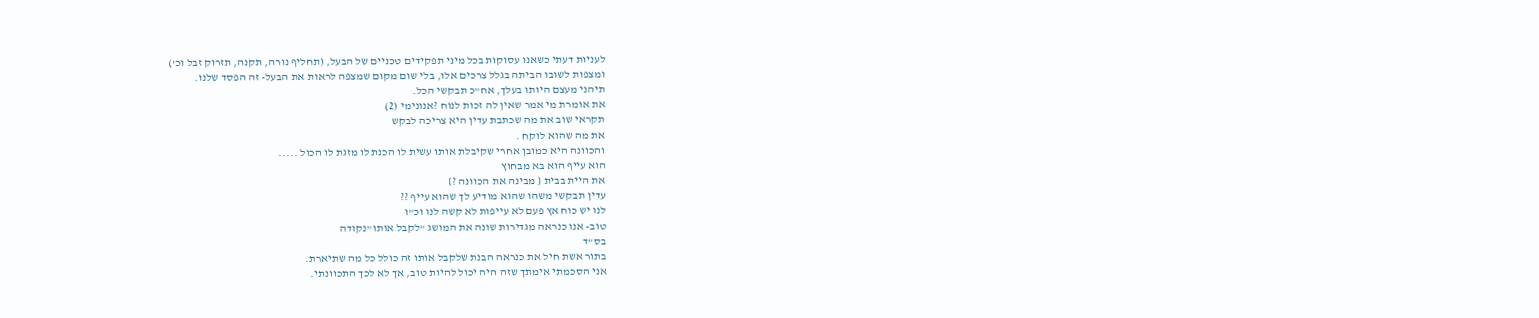לעניות דעתי כשאנו עסוקות בכל מיני תפקידים טכניים של הבעל, (תחליף נורה, תקנה, תזרוק זבל וכ')
ומצפות לשובו הביתה בגלל צרכים אלו, בלי שום מקום שמצפה לראות את הבעל- זה הפסד שלנו.
תיהני מעצם היותו בעלך, אח"כ תבקשי הכל.
את אומרת מי אמר שאין לה זכות לנוח ?אנונימי (2)
תקראי שוב את מה שכתבת עדין היא צריכה לבקש
את מה שהוא לוקח .
והכוונה היא כמובן אחרי שקיבלת אותו עשית לו הכנת לו מזגת לו הכול .....
הוא עייף הוא בא מבחוץ
את היית בבית { מבינה את הכוונה ?}
עדין תבקשי משהו שהוא מודיע לך שהוא עייף ??
לנו יש כוח אץ פעם לא עייפות לא קשה לנו וכ"ו
טוב- אנו כנראה מגדירות שונה את המושג "לקבל אותו"נקודה
בס"ד
בתור אשת חיל את כנראה הבנת שלקבל אותו זה כולל כל מה שתיארת.
אני הסכמתי אימתך שזה היה יכול להיות טוב, אך לא לכך התכוונתי.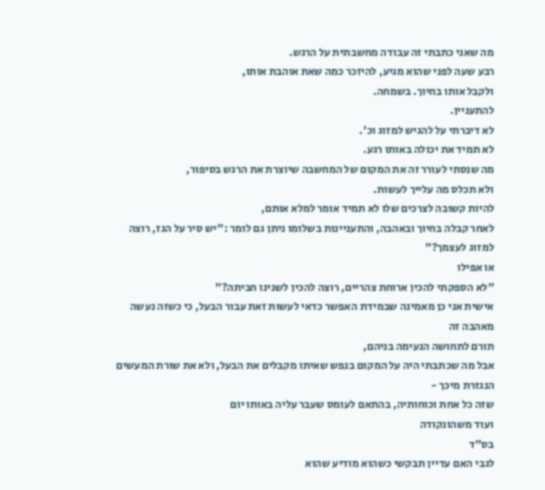מה שאני כתבתי זה עבודה מחשבתית על הרגש.
רבע שעה לפני שהוא מגיע, להיזכר כמה שאת אוהבת אותו,
ולקבל אותו בחיוך. בשמחה.
להתעניין.
לא דיברתי על להגיש למזוג וכ'.
לא תמיד את יכולה באותו רגע.
מה שנסתי לעורר זה את המקום של המחשבה שיוצרת את הרגש בסיפור,
ולא תכלס מה עלייך לעשות.
להיות קשובה לצרכים שלו לא תמיד אומר למלא אותם,
לאחר קבלה בחיוך ובאהבה, והתעניינות בשלומו ניתן גם לומר :"יש סיר על הגז, רוצה למזוג לעצמך?"
או אפילו
"לא הספקתי להכין ארוחת צהריים, רוצה להכין לשנינו חביתה?"
אישית אני כן מאמינה שבמידת האפשר כדאי לעשות זאת עבור הבעל, כי כשזה נעשה מאהבה זה
תורם לתחושה הנעימה בניהם,
אבל מה שכתבתי היה על המקום בנפש שאיתו מקבלים את הבעל, ולא את שורת המעשים הנגזרת מיכך -
שזה כל אחת וכוחותיה, בהתאם לעומס שעבר עליה באותו יום
ועוד משהונקודה
בס"ד
לגבי האם עדיין תבקשי כשהוא מודיע שהוא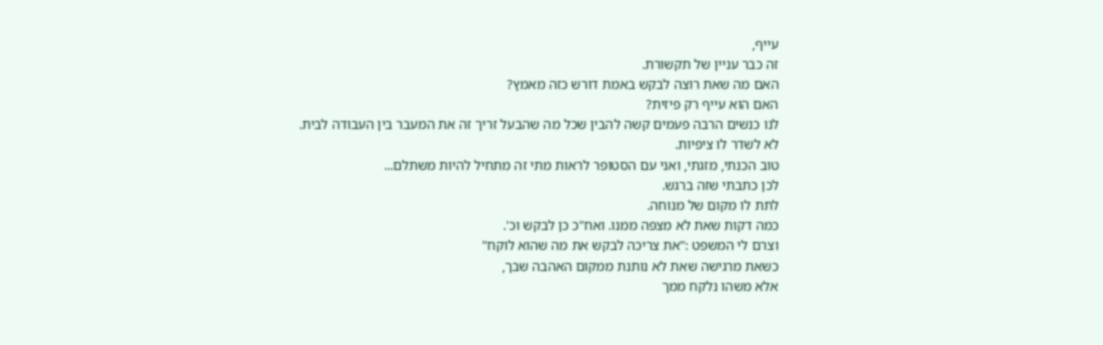עייף,
זה כבר עניין של תקשורת.
האם מה שאת רוצה לבקש באמת דורש כזה מאמץ?
האם הוא עייף רק פיזית?
לנו כנשים הרבה פעמים קשה להבין שכל מה שהבעל זריך זה את המעבר בין העבודה לבית.
לא לשדר לו ציפיות.
טוב הכנתי, מזגתי, ואני עם הסטופר לראות מתי זה מתחיל להיות משתלם...
לכן כתבתי שזה ברגש.
לתת לו מקום של מנוחה.
כמה דקות שאת לא מצפה ממנו. ואח"כ כן לבקש וכ'.
וצרם לי המשפט :"את צריכה לבקש את מה שהוא לוקח"
כשאת מרגישה שאת לא נותנת ממקום האהבה שבך,
אלא משהו נלקח ממך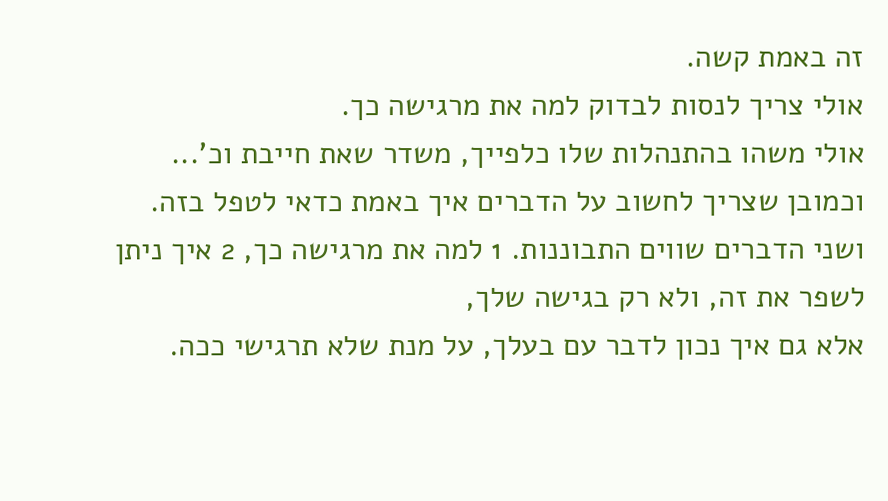זה באמת קשה.
אולי צריך לנסות לבדוק למה את מרגישה כך.
אולי משהו בהתנהלות שלו כלפייך, משדר שאת חייבת וכ'...
וכמובן שצריך לחשוב על הדברים איך באמת כדאי לטפל בזה.
ושני הדברים שווים התבוננות. 1 למה את מרגישה כך, 2 איך ניתן לשפר את זה, ולא רק בגישה שלך,
אלא גם איך נכון לדבר עם בעלך, על מנת שלא תרגישי ככה.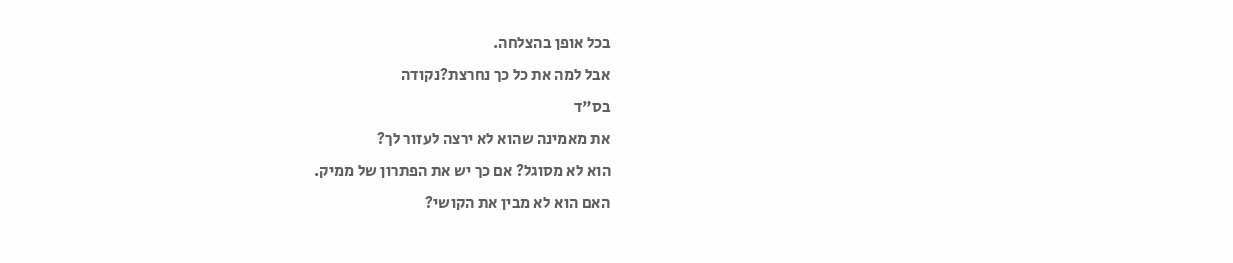בכל אופן בהצלחה.
אבל למה את כל כך נחרצת?נקודה
בס"ד
את מאמינה שהוא לא ירצה לעזור לך?
הוא לא מסוגל? אם כך יש את הפתרון של ממיק.
האם הוא לא מבין את הקושי?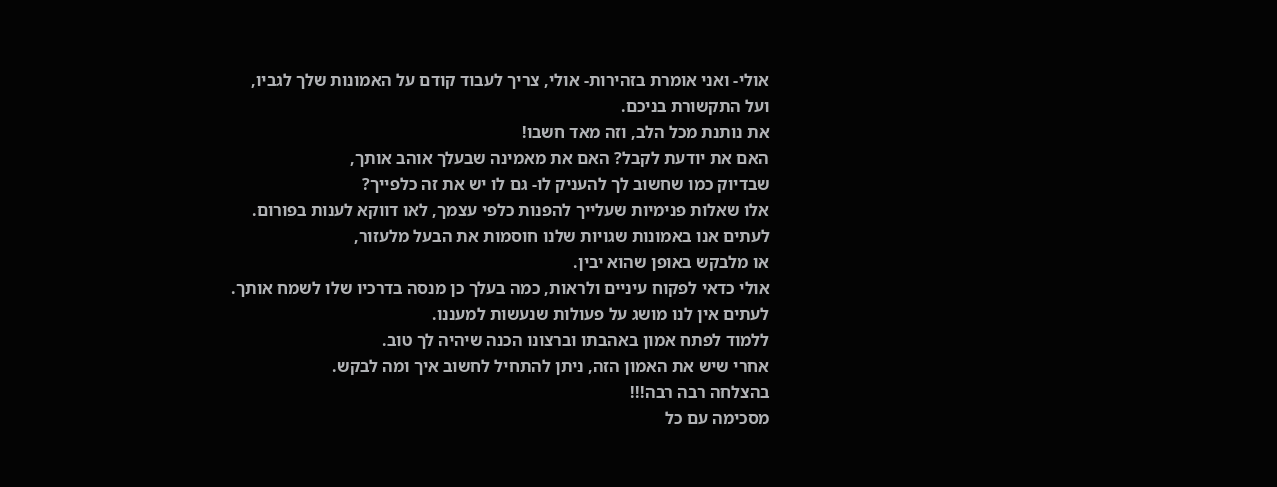אולי- ואני אומרת בזהירות- אולי, צריך לעבוד קודם על האמונות שלך לגביו,
ועל התקשורת בניכם.
את נותנת מכל הלב, וזה מאד חשבו!
האם את יודעת לקבל? האם את מאמינה שבעלך אוהב אותך,
שבדיוק כמו שחשוב לך להעניק לו- גם לו יש את זה כלפייך?
אלו שאלות פנימיות שעלייך להפנות כלפי עצמך, לאו דווקא לענות בפורום.
לעתים אנו באמונות שגויות שלנו חוסמות את הבעל מלעזור,
או מלבקש באופן שהוא יבין.
אולי כדאי לפקוח עיניים ולראות, כמה בעלך כן מנסה בדרכיו שלו לשמח אותך.
לעתים אין לנו מושג על פעולות שנעשות למעננו.
ללמוד לפתח אמון באהבתו וברצונו הכנה שיהיה לך טוב.
אחרי שיש את האמון הזה, ניתן להתחיל לחשוב איך ומה לבקש.
בהצלחה רבה רבה!!!
מסכימה עם כל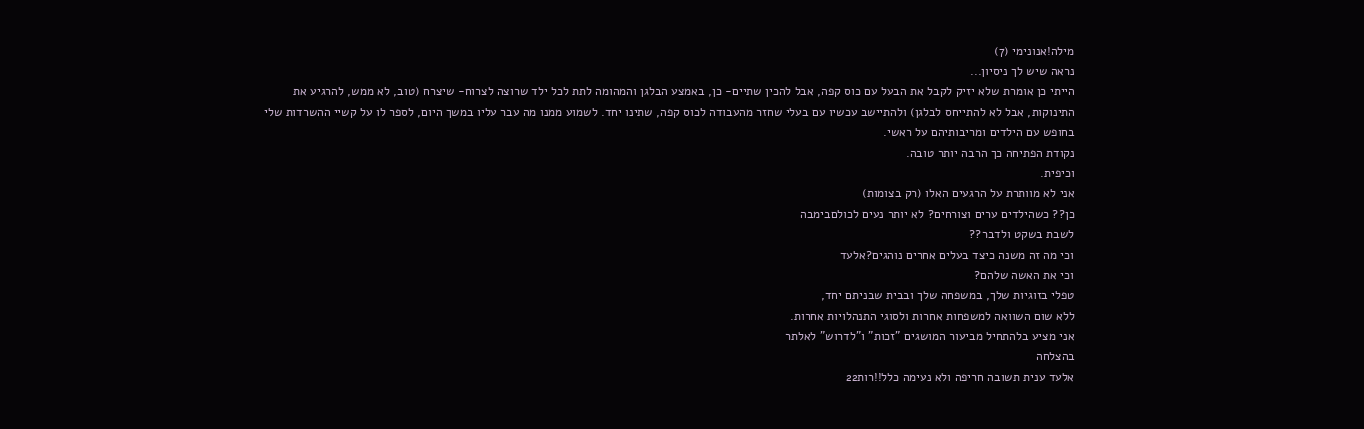מילה!אנונימי (7)
נראה שיש לך ניסיון...
הייתי כן אומרת שלא יזיק לקבל את הבעל עם כוס קפה, אבל להכין שתיים- כן, באמצע הבלגן והמהומה לתת לכל ילד שרוצה לצרוח- שיצרח (טוב, לא ממש, להרגיע את התינוקות, אבל לא להתייחס לבלגן) ולהתיישב עכשיו עם בעלי שחזר מהעבודה לכוס קפה, שתינו יחד. לשמוע ממנו מה עבר עליו במשך היום, לספר לו על קשיי ההשרדות שלי בחופש עם הילדים ומריבותיהם על ראשי.
נקודת הפתיחה כך הרבה יותר טובה.
וכיפית.
אני לא מוותרת על הרגעים האלו (רק בצומות)
כן?? כשהילדים ערים וצורחים? לא יותר נעים לכולםבימבה
לשבת בשקט ולדבר??
וכי מה זה משנה כיצד בעלים אחרים נוהגים?אלעד
וכי את האשה שלהם?
טפלי בזוגיות שלך, במשפחה שלך ובבית שבניתם יחד,
ללא שום השוואה למשפחות אחרות ולסוגי התנהלויות אחרות.
אני מציע בלהתחיל מביעור המושגים "זכות" ו"לדרוש" לאלתר
בהצלחה
אלעד ענית תשובה חריפה ולא נעימה כלל!!רות22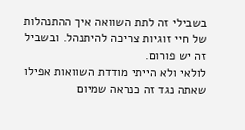בשבילי זה לתת השוואה איך ההתנהלות של חיי זוגיות צריכה להיתנהל. ובשביל זה יש פורום.
לולאי ולא הייתי מודדת השוואות אפילו שאתה נגד זה כנראה שמיום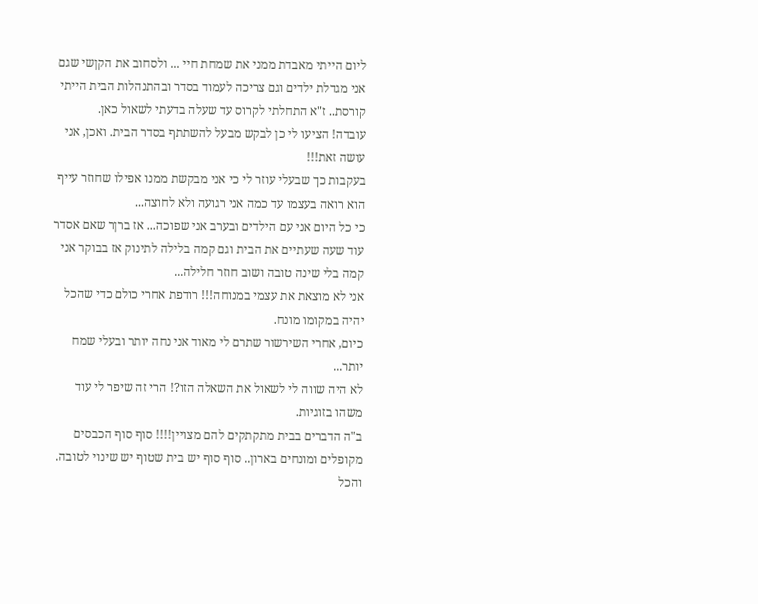ליום הייתי מאבדת ממני את שמחת חיי ... ולסחוב את הקןשי שגם אני מגדלת ילדים וגם צריכה לעמוד בסדר ובהתנהלות הבית הייתי קורסת.. ז"א התחלתי לקרוס עד שעלה בדעתי לשאול כאן.
עובדה! הציעו לי כן לבקש מבעל להשתתף בסדר הבית. ואכן, אני עושה זאת!!!
בעקבות כך שבעלי עוזר לי כי אני מבקשת ממנו אפילו שחוזר עייף הוא רואה בעצמו עד כמה אני רגועה ולא לחוצה...
כי כל היום אני עם הילדים ובערב אני שפוכה... אז ברןר שאם אסדר עוד שעה שעתיים את הבית וגם קמה בלילה לתינוק אז בבוקר אני קמה בלי שינה טובה ושוב חוזר חלילה...
אני לא מוצאת את עצמי במנוחה!!! רודפת אחרי כולם כדי שהכל יהיה במקומו מונח.
כיום, אחרי השירשור שתרם לי מאוד אני נחה יותר ובעלי שמח יותר...
לא היה שווה לי לשאול את השאלה הזו?! הרי זה שיפר לי עוד משהו בזוגיות.
ב"ה הדברים בבית מתקתקים להם מצויין!!!! סוף סוף הכבסים מקופלים ומונחים בארון.. סוף סוף יש בית שטוף יש שינוי לטובה.
והכל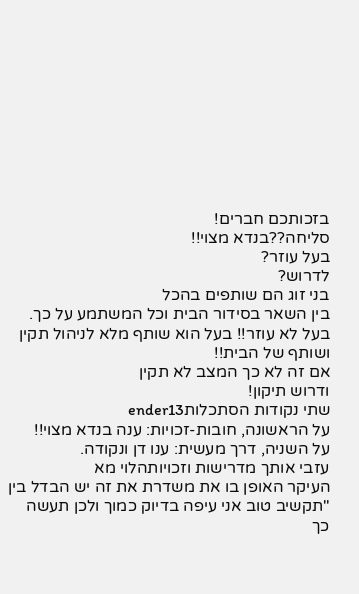בזכותכם חברים!
סליחה??בנדא מצוי!!
בעל עוזר?
לדרוש?
בני זוג הם שותפים בהכל
בין השאר בסידור הבית וכל המשתמע על כך.
בעל לא עוזר!! בעל הוא שותף מלא לניהול תקין ושותף של הבית!!
אם זה לא כך המצב לא תקין
ודרוש תיקון!
שתי נקודות הסתכלותender13
על הראשונה, חובות-זכויות: ענה בנדא מצוי!!
על השניה, דרך מעשית: ענו דן ונקודה.
עזבי אותך מדרישות וזכויותהלוי מא
העיקר האופן בו את משדרת את זה יש הבדל בין
"תקשיב טוב אני עיפה בדיוק כמוך ולכן תעשה כך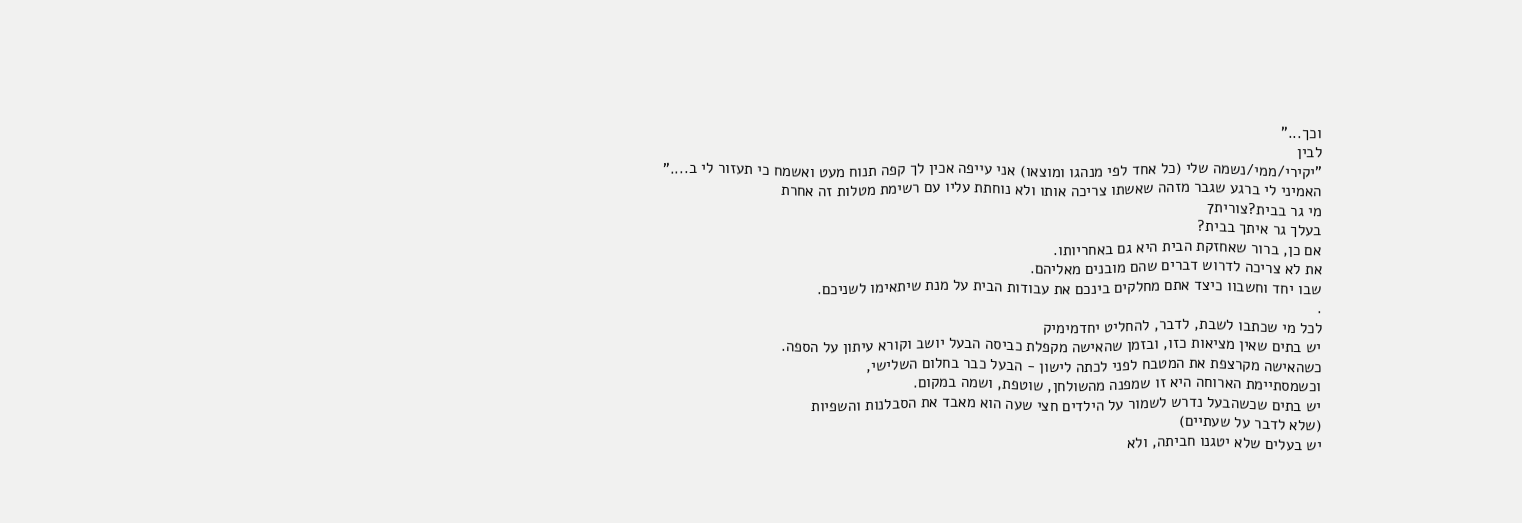וכך..."
לבין
"יקירי/ממי/נשמה שלי (כל אחד לפי מנהגו ומוצאו) אני עייפה אכין לך קפה תנוח מעט ואשמח כי תעזור לי ב...."
האמיני לי ברגע שגבר מזהה שאשתו צריכה אותו ולא נוחתת עליו עם רשימת מטלות זה אחרת
מי גר בבית?צורית7
בעלך גר איתך בבית?
אם כן, ברור שאחזקת הבית היא גם באחריותו.
את לא צריכה לדרוש דברים שהם מובנים מאליהם.
שבו יחד וחשבוו כיצד אתם מחלקים בינכם את עבודות הבית על מנת שיתאימו לשניכם.
.
לכל מי שכתבו לשבת, לדבר, להחליט יחדמימיק
יש בתים שאין מציאות כזו, ובזמן שהאישה מקפלת כביסה הבעל יושב וקורא עיתון על הספה.
כשהאישה מקרצפת את המטבח לפני לכתה לישון - הבעל כבר בחלום השלישי,
וכשמסתיימת הארוחה היא זו שמפנה מהשולחן, שוטפת, ושמה במקום.
יש בתים שכשהבעל נדרש לשמור על הילדים חצי שעה הוא מאבד את הסבלנות והשפיות
(שלא לדבר על שעתיים)
יש בעלים שלא יטגנו חביתה, ולא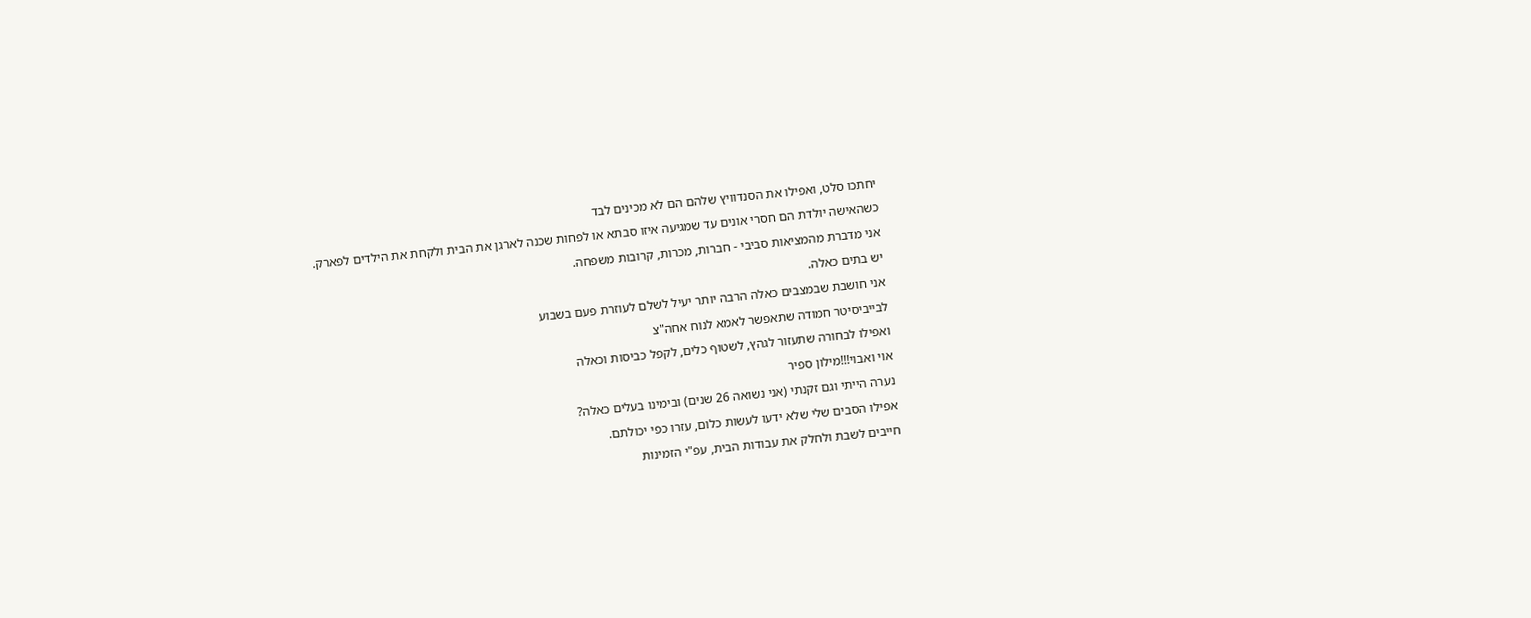יחתכו סלט, ואפילו את הסנדוויץ שלהם הם לא מכינים לבד
כשהאישה יולדת הם חסרי אונים עד שמגיעה איזו סבתא או לפחות שכנה לארגן את הבית ולקחת את הילדים לפארק.
אני מדברת מהמציאות סביבי - חברות, מכרות, קרובות משפחה.
יש בתים כאלה.
אני חושבת שבמצבים כאלה הרבה יותר יעיל לשלם לעוזרת פעם בשבוע
לבייביסיטר חמודה שתאפשר לאמא לנוח אחה"צ
ואפילו לבחורה שתעזור לגהץ, לשטוף כלים, לקפל כביסות וכאלה
אוי ואבוי!!!מילון ספיר
נערה הייתי וגם זקנתי (אני נשואה 26 שנים) ובימינו בעלים כאלה?
אפילו הסבים שלי שלא ידעו לעשות כלום, עזרו כפי יכולתם.
חייבים לשבת ולחלק את עבודות הבית, עפ"י הזמינות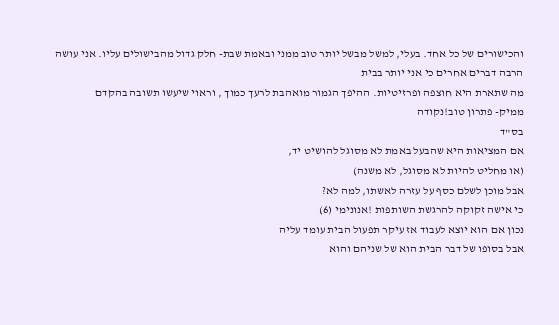והכישורים של כל אחד. בעלי, למשל מבשל יותר טוב ממני ובאמת שבת- חלק גדול מהבישולים עליו. אני עושה הרבה דברים אחרים כי אני יותר בבית
מה שתארת היא חוצפה ופרזיטיות. ההיפך הגמור מואהבת לרעך כמוך , וראוי שיעשו תשובה בהקדם
ממיק- פתרון טוב!נקודה
בס"ד
אם המציאות היא שהבעל באמת לא מסוגל להושיט יד,
(או מחליט להיות לא מסוגל, לא משנה)
אבל מוכן לשלם כסף על עזרה לאשתו, למה לא?
כי אישה זקוקה להרגשת השותפות !אנונימי (6)
נכון אם הוא יוצא לעבוד אז עיקר תפעול הבית עומד עליה
אבל בסופו של דבר הבית הוא של שניהם והוא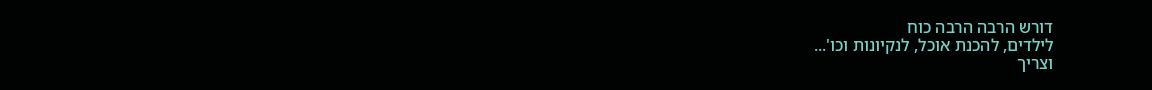דורש הרבה הרבה כוח
לילדים, להכנת אוכל, לנקיונות וכו'...
וצריך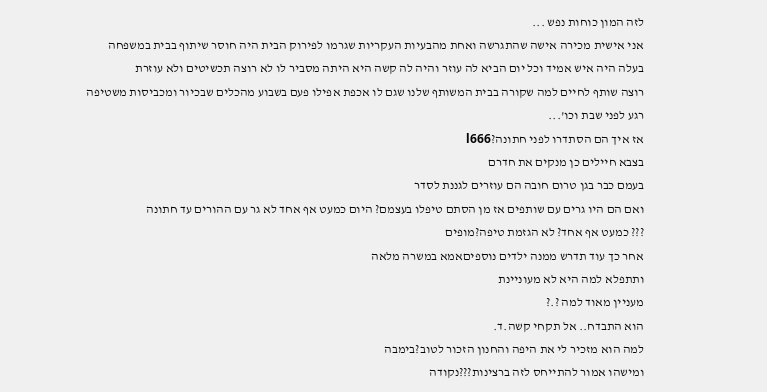לזה המון כוחות נפש ...
אני אישית מכירה אישה שהתגרשה ואחת מהבעיות העקריות שגרמו לפירוק הבית היה חוסר שיתוף בבית במשפחה
בעלה היה איש אמיד וכל יום הביא לה עוזר והיה לה קשה היא היתה מסביר לו לא רוצה תכשיטים ולא עוזרת
רוצה שותף לחיים למה שקורה בבית המשותף שלנו שגם לו אכפת אפילו פעם בשבוע מהכלים שבכיור ומכביסות משטיפה רגע לפני שבת וכו'...
אז איך הם הסתדרו לפני חתונה?l666
בצבא חיילים כן מנקים את חדרם
בעמם כבר בגן טרום חובה הם עוזרים לגננת לסדר
ואם הם היו גרים עם שותפים אז מן הסתם טיפלו בעצמם? היום כמעט אף אחד לא גר עם ההורים עד חתונה
??? כמעט אף אחד? לא הגזמת טיפה?מופים
אחר כך עוד תדרש ממנה ילדים נוספיםאמא במשרה מלאה
ותתפלא למה היא לא מעוניינת
מעניין מאוד למה ?.?
הוא התבדח.. אל תקחי קשה.ד.
למה הוא מזכיר לי את היפה והחנון הזכור לטוב?בימבה
ומישהו אמור להתייחס לזה ברצינות???נקודה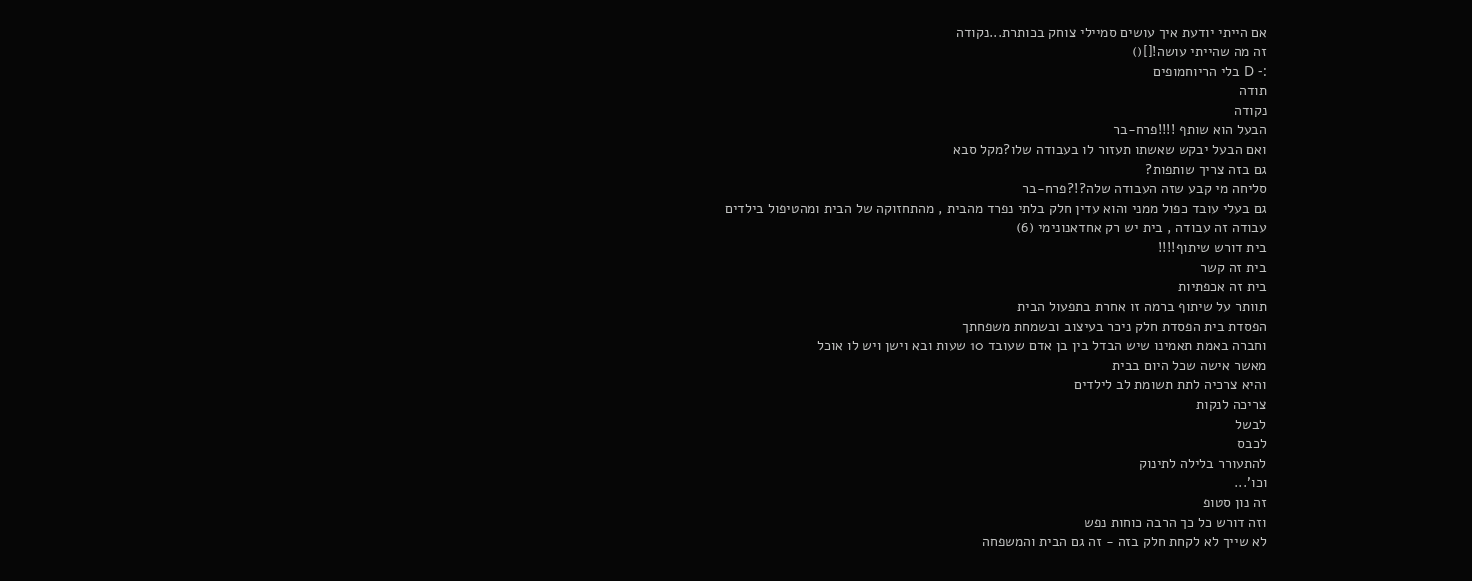אם הייתי יודעת איך עושים סמיילי צוחק בכותרת...נקודה
זה מה שהייתי עושה![]()
:- D בלי הריוחמופים
תודה
נקודה
הבעל הוא שותף !!!!פרח-בר
ואם הבעל יבקש שאשתו תעזור לו בעבודה שלו?מקל סבא
גם בזה צריך שותפות?
סליחה מי קבע שזה העבודה שלה?!?פרח-בר
גם בעלי עובד כפול ממני והוא עדין חלק בלתי נפרד מהבית , מהתחזוקה של הבית ומהטיפול בילדים
עבודה זה עבודה , בית יש רק אחדאנונימי (6)
בית דורש שיתוף!!!!
בית זה קשר
בית זה אכפתיות
תוותר על שיתוף ברמה זו אחרת בתפעול הבית
הפסדת בית הפסדת חלק ניכר בעיצוב ובשמחת משפחתך
וחברה באמת תאמינו שיש הבדל בין בן אדם שעובד 10 שעות ובא וישן ויש לו אוכל
מאשר אישה שכל היום בבית
והיא צרכיה לתת תשומת לב לילדים
צריכה לנקות
לבשל
לכבס
להתעורר בלילה לתינוק
וכו'...
זה נון סטופ
וזה דורש כל כך הרבה כוחות נפש
לא שייך לא לקחת חלק בזה - זה גם הבית והמשפחה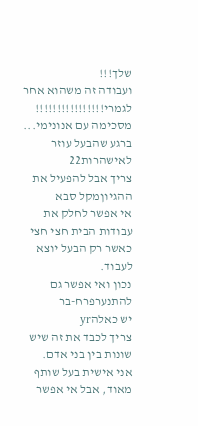שלך!!!
ועבודה זה משהוא אחר לגמרי!!!!!!!!!!!!!!!!
מסכימה עם אנונימי... ברגע שהבעל עוזר לאישהרות22
צריך אבל להפעיל את ההגיוןמקל סבא
אי אפשר לחלק את עבודות הבית חצי חצי כאשר רק הבעל יוצא לעבוד.
נכון ואי אפשר גם להתנערפרח-בר
יש כאלהyr
צריך לכבד את זה שיש שונות בין בני אדם.
אני אישית בעל שותף מאוד, אבל אי אפשר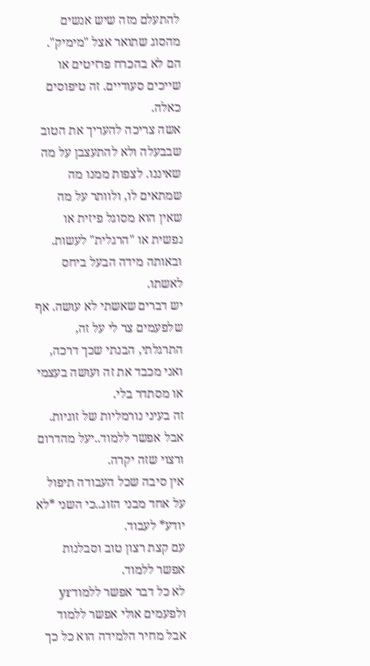להתעלם מזה שיש אנשים מהסוג שתואר אצל "מימיק". הם לא בהכרח פרזיטים או שייכים סעודיים. זה טיפוסים כאלה.
אשה צריכה להעריך את הטוב שבבעלה ולא להתעצבן על מה שאיננו. לצפות ממנו מה שמתאים לו, ולוותר על מה שאין הוא מסוגל פיזית או נפשית או "הרגלית" לעשות.
ובאותה מידה הבעל ביחס לאשתו.
יש דברים שאשתי לא עושה. אף שלפעמים צר לי על זה, התרגלתי, הבנתי שכך דרכה, ואני מכבד את זה ועושה בעצמי או מסתדר בלי.
זה בעיני נורמליות של זוגיות.
אבל אפשר ללמוד..יעל מהדרום
ורצוי שזה יקרה.
אין סיבה שכל העבודה תיפול על אחד מבני הזוג..כי השני *לא יודע* לעבוד.
עם קצת רצון טוב וסבלנות אפשר ללמוד.
לא כל דבר אפשר ללמודyr
ולפעמים אולי אפשר ללמוד אבל מחיר הלמידה הוא כל כך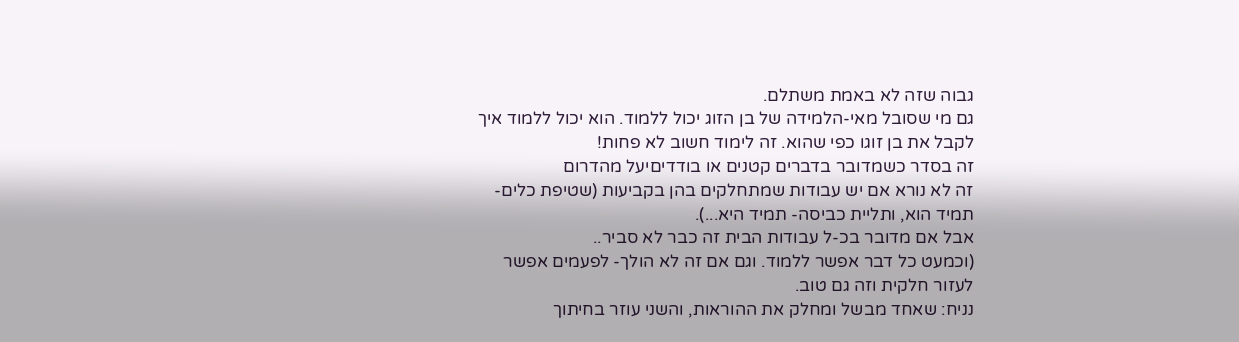גבוה שזה לא באמת משתלם.
גם מי שסובל מאי-הלמידה של בן הזוג יכול ללמוד. הוא יכול ללמוד איך לקבל את בן זוגו כפי שהוא. זה לימוד חשוב לא פחות!
זה בסדר כשמדובר בדברים קטנים או בודדיםיעל מהדרום
זה לא נורא אם יש עבודות שמתחלקים בהן בקביעות (שטיפת כלים- תמיד הוא, ותליית כביסה- תמיד היא...).
אבל אם מדובר בכ-ל עבודות הבית זה כבר לא סביר..
(וכמעט כל דבר אפשר ללמוד. וגם אם זה לא הולך- לפעמים אפשר לעזור חלקית וזה גם טוב.
נניח: שאחד מבשל ומחלק את ההוראות, והשני עוזר בחיתוך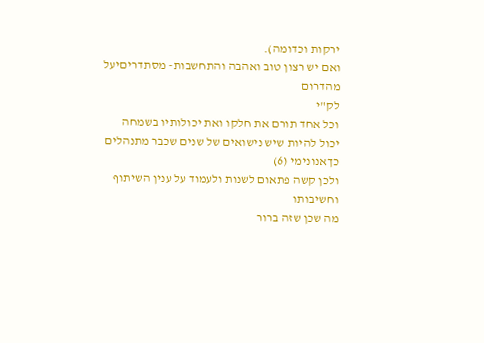ירקות וכדומה).
ואם יש רצון טוב ואהבה והתחשבות- מסתדריםיעל מהדרום
לק"י
וכל אחד תורם את חלקו ואת יכולותיו בשמחה
יכול להיות שיש נישואים של שנים שכבר מתנהלים כךאנונימי (6)
ולכן קשה פתאום לשנות ולעמוד על ענין השיתוף וחשיבותו
מה שכן שזה ברור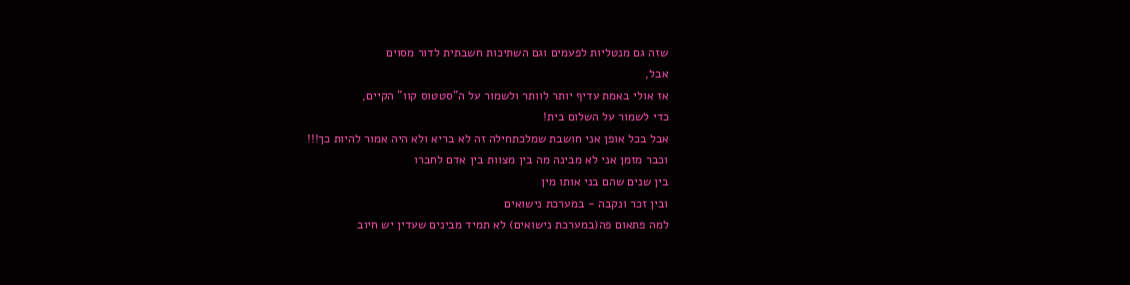שזה גם מנטליות לפעמים וגם השתיכות חשבתית לדור מסוים
אבל,
אז אולי באמת עדיף יותר לוותר ולשמור על ה"סטטוס קוו" הקיים,
כדי לשמור על השלום בית!
אבל בכל אופן אני חושבת שמלכתחילה זה לא בריא ולא היה אמור להיות כך!!!
וכבר מזמן אני לא מבינה מה בין מצוות בין אדם לחברו
בין שנים שהם בני אותו מין
ובין זכר ונקבה - במערכת נישואים
למה פתאום פה(במערכת נישואים) לא תמיד מבינים שעדין יש חיוב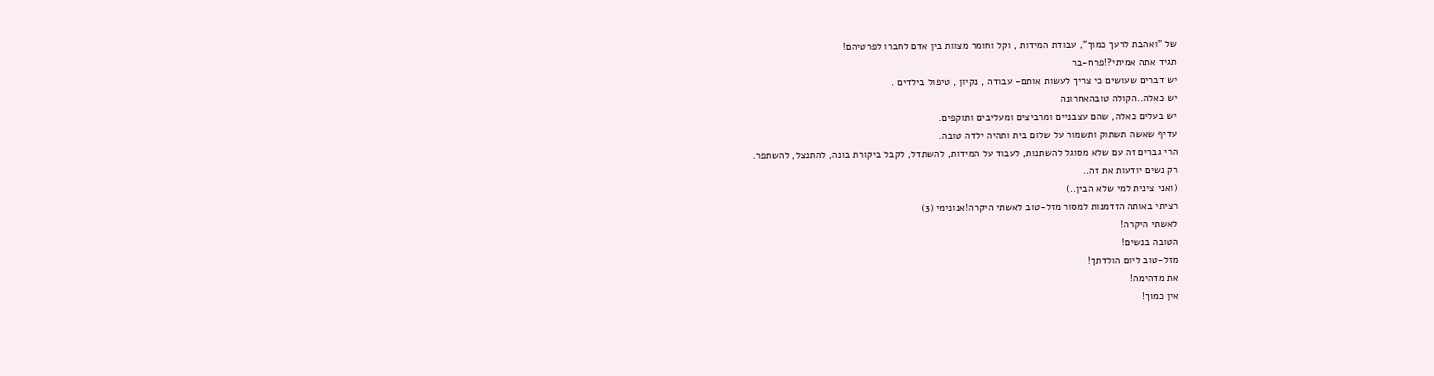של "ואהבת לרעך כמוך", עבודת המידות , וקל וחומר מצוות בין אדם לחברו לפרטיהם!
תגיד אתה אמיתי?!פרח-בר
יש דברים שעושים כי צריך לעשות אותם- עבודה , נקיון , טיפול בילדים .
יש כאלה..הקולה טובהאחרונה
יש בעלים כאלה, שהם עצבניים ומרביצים ומעליבים ותוקפים.
עדיף שאשה תשתוק ותשמור על שלום בית ותהיה ילדה טובה.
הרי גברים זה עם שלא מסוגל להשתנות, לעבוד על המידות, להשתדל, לקבל ביקורת בונה, להתנצל, להשתפר.
רק נשים יודעות את זה..
(ואני צינית למי שלא הבין..)
רציתי באותה הזדמנות למסור מזל-טוב לאשתי היקרה!אנונימי (3)
לאשתי היקרה!
הטובה בנשים!
מזל-טוב ליום הולדתך!
את מדהימה!
אין כמוך!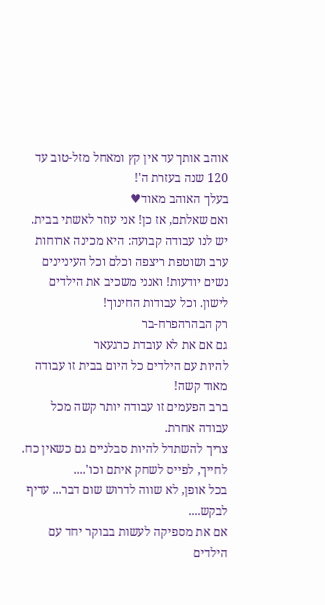אוהב אותך עד אין קץ ומאחל מזל-טוב עד 120 שנה בעזרת ה'!
בעלך האוהב מאוד♥
ואם שאלתם, אז כן! אני עוזר לאשתי בבית. יש לנו עבודה קבועה: היא מכינה ארוחות ערב ושוטפת ריצפה וכלם וכל העיניינים נשים יודעות! ואנני משכיב את הילדים לישון. וכל עבודות החינוך!
רק הבהרהפרח-בר
גם אם את לא עובדת כרגעאר
להיות עם הילדים כל היום בבית זו עבודה מאוד קשה!
ברב הפעמים זו עבודה יותר קשה מכל עבודה אחרת.
צריך להשתדל להיות סבלניים גם כשאין כח.
לחייך, לפייס לשחק איתם וכו'....
בכל אופן, לא שווה לדרוש שום דבר... עדיף לבקש....
אם את מספיקה לעשות בבוקר יחד עם הילדים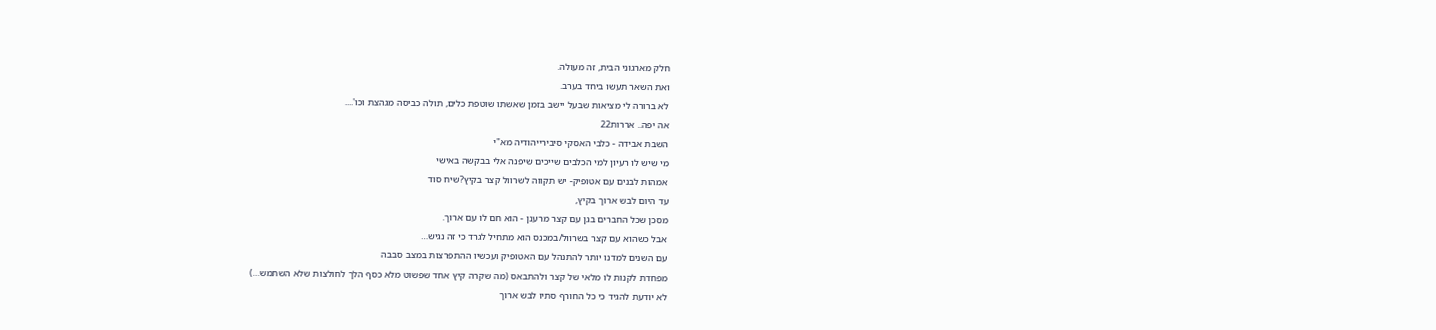חלק מארגוני הבית, זה מעולה.
ואת השאר תעשו ביחד בערב.
לא ברורה לי מציאות שבעל יישב בזמן שאשתו שוטפת כלים, תולה כביסה מגהצת וכו'....
אה יפה.. אררות22
השבת אבידה - כלבי האסקי סיבירייהודיה מא"י
מי שיש לו רעיון למי הכלבים שייכים שיפנה אלי בבקשה באישי
אמהות לבנים עם אטופיק- יש תקווה לשרוול קצר בקיץ?שיח סוד
עד היום לבש ארוך בקיץ,
מסכן שכל החברים בגן עם קצר מרענן - הוא חם לו עם ארוך.
אבל כשהוא עם קצר בשרוול/במכנס הוא מתחיל לגרד כי זה נגיש…
עם השנים למדנו יותר להתנהל עם האטופיק ועכשיו ההתפרצות במצב סבבה
מפחדת לקנות לו מלאי של קצר ולהתבאס (מה שקרה קיץ אחד שפשוט מלא כסף הלך לחולצות שלא השתמש…)
לא יודעת להגיד כי כל החורף סתיו לבש ארוך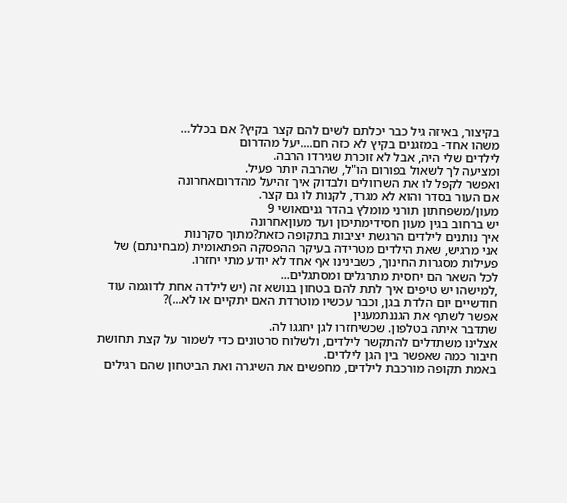בקיצור, באיזה גיל כבר יכלתם לשים להם קצר בקיץ? אם בכלל…
משהו אחד- במזגנים בקיץ לא כזה חם....יעל מהדרום
לילדים שלי היה, אבל לא זוכרת שגירדו הרבה.
ומציעה לך לשאול בפורום הו"ל, שהרבה יותר פעיל.
ואפשר לקפל לו את השרוולים ולבדוק איך זהיעל מהדרוםאחרונה
אם העור בסדר והוא לא מגרד, לקנות לו גם קצר.
מעון/משפחתון תורני מומלץ בהדר גניםאושי 9
יש ברחוב בגין מעון חסידימתיכון ועד מעוןאחרונה
איך נותנים לילדים הרגשת יציבות בתקופה כזאת?מתוך סקרנות
אני מרגיש, שאת הילדים מטרידה בעיקר ההפסקה הפתאומית (מבחינתם) של פעילות מסגרות החינוך, כשבינינו אף אחד לא יודע מתי יחזרו.
לכל השאר הם יחסית מתרגלים ומסתגלים...
,למישהו יש טיפים איך לתת להם בטחון בנושא זה (יש לילדה אחת לדוגמה עוד חודשיים יום הלדת בגן, וכבר עכשיו מוטרדת האם יתקיים או לא...)?
אפשר לשתף את הגננתמענין
שתדבר איתה בטלפון. שכשיחזרו לגן יחגגו לה.
אצלינו משתדלים להתקשר לילדים, ולשלוח סרטונים כדי לשמור על קצת תחושת חיבור כמה שאפשר בין הגן לילדים.
באמת תקופה מורכבת לילדים, מחפשים את השיגרה ואת הביטחון שהם רגילים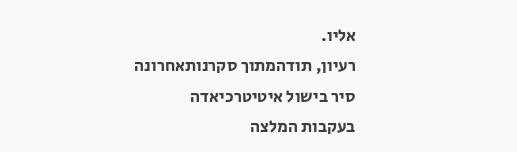אליו.
רעיון, תודהמתוך סקרנותאחרונה
סיר בישול איטיטרכיאדה
בעקבות המלצה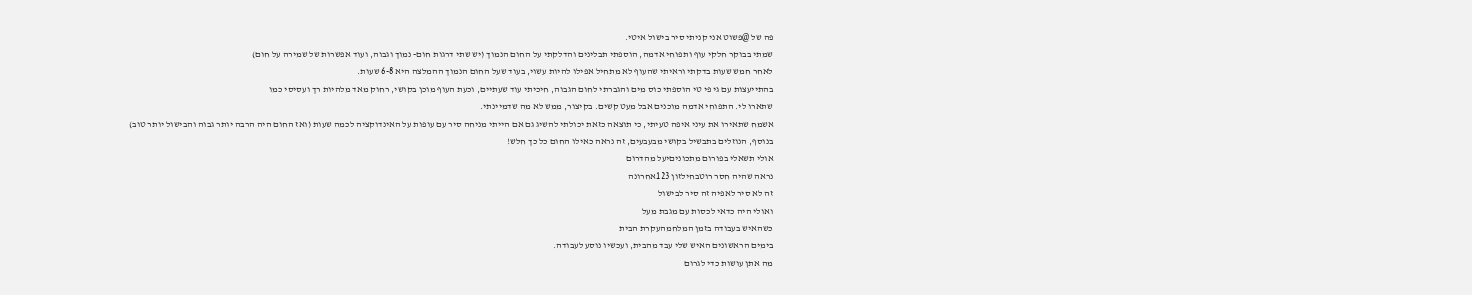פה של @פשוט אני קניתי סיר בישול איטי.
שמתי בבוקר חלקי עוף ותפוחי אדמה, הוספתי תבלינים והדלקתי על החום הנמוך (יש שתי דרגות חום- נמוך וגבוה, ועוד אפשרות של שמירה על חום)
לאחר חמש שעות בדקתי וראיתי שהעוף לא מתחיל אפילו להיות עשוי, בעוד שעל החום הנמוך ההמלצה היא 6-8 שעות.
בהתייעצות עם גי פי טי הוספתי כוס מים והגברתי לחום הגבוה, חיכיתי עוד שעתיים, וכעת העוף מוכן בקושי, רחוק מאד מלהיות רך ועסיסי כמו
שתארו לי. התפוחי אדמה מוכנים אבל מעט קשים. בקיצור, ממש לא מה שדמיינתי.
אשמח שתאירו את עיני איפה טעיתי, כי תוצאה כזאת יכולתי להשיג גם אם הייתי מניחה סיר עם עופות על האינדוקציה לכמה שעות (ואז החום היה הרבה יותר גבוה והבישול יותר טוב)
בנוסף, הנוזלים בתבשיל בקושי מבעבעים, זה נראה כאילו החום כל כך חלש!
אולי תשאלי בפורום מתכוניםיעל מהדרום
נראה שהיה חסר רוטבחילזון 123אחרונה
זה לא סיר לאפיה זה סיר לבישול
ואולי היה כדאי לכסות עם מגבת מעל
כשהאיש בעבודה בזמן המלחמהעקרת הבית
בימים הראשונים האיש שלי עבד מהבית, ועכשיו נוסע לעבודה.
מה אתן עושות כדי לגרום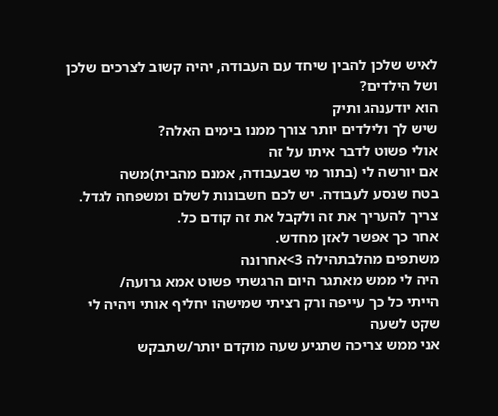לאיש שלכן להבין שיחד עם העבודה, יהיה קשוב לצרכים שלכן ושל הילדים?
הוא יודענהג ותיק
שיש לך ולילדים יותר צורך ממנו בימים האלה?
אולי פשוט לדבר איתו על זה
אם יורשה לי (בתור מי שבעבודה, אמנם מהבית)משה
בטח שנסע לעבודה. יש לכם חשבונות לשלם ומשפחה לגדל. צריך להעריך את זה ולקבל את זה קודם כל.
אחר כך אפשר לאזן מחדש.
משתפים מהלבתהילה 3>אחרונה
היה לי ממש מאתגר היום הרגשתי פשוט אמא גרועה/
הייתי כל כך עייפה ורק רציתי שמישהו יחליף אותי ויהיה לי שקט לשעה
אני ממש צריכה שתגיע שעה מוקדם יותר/שתבקש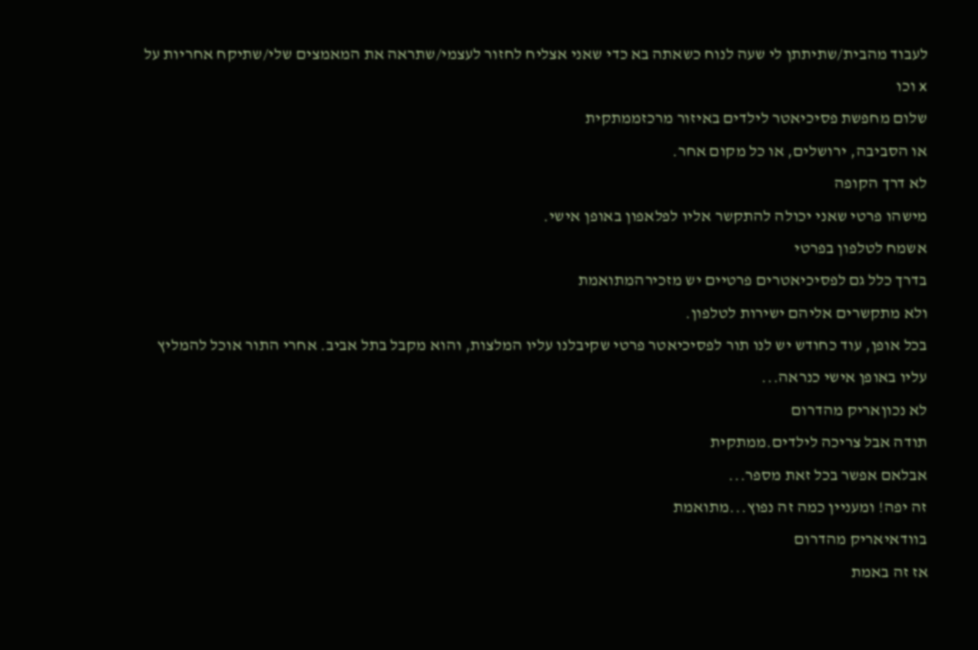לעבוד מהבית/שתיתתן לי שעה לנוח כשאתה בא כדי שאני אצליח לחזור לעצמי/שתראה את המאמצים שלי/שתיקח אחריות על x וכו
שלום מחפשת פסיכיאטר לילדים באיזור מרכזממתקית
או הסביבה, ירושלים, או כל מקום אחר.
לא דרך הקופה
מישהו פרטי שאני יכולה להתקשר אליו לפלאפון באופן אישי.
אשמח לטלפון בפרטי
בדרך כלל גם לפסיכיאטרים פרטיים יש מזכירהמתואמת
ולא מתקשרים אליהם ישירות לטלפון.
בכל אופן, עוד כחודש יש לנו תור לפסיכיאטר פרטי שקיבלנו עליו המלצות, והוא מקבל בתל אביב. אחרי התור אוכל להמליץ עליו באופן אישי כנראה...
לא נכוןאריק מהדרום
תודה אבל צריכה לילדים.ממתקית
אבלאם אפשר בכל זאת מספר...
זה יפה! ומעניין כמה זה נפוץ...מתואמת
בוודאיאריק מהדרום
אז זה באמת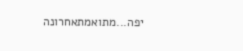יפה...מתואמתאחרונה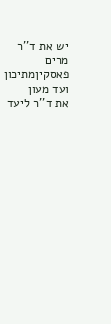יש את ד''ר מרים פאסקיןמתיכון ועד מעון
את ד''ר ליעד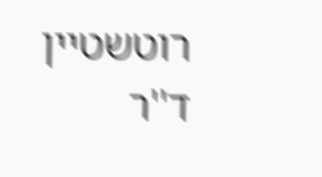רוטשטיין
ד''ר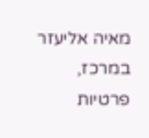מאיה אליעזר
במרכז, פרטיות